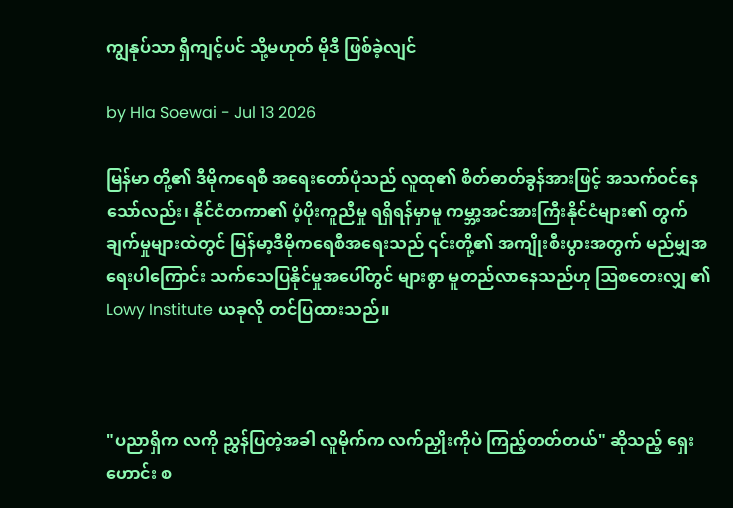ကျွနုပ်သာ ရှီကျင့်ပင် သို့မဟုတ် မိုဒီ ဖြစ်ခဲ့လျင်

by Hla Soewai - Jul 13 2026

မြန်မာ တို့၏ ဒီမိုကရေစီ အရေးတော်ပုံသည် လူထု၏ စိတ်ဓာတ်ခွန်အားဖြင့် အသက်ဝင်နေသော်လည်း၊ နိုင်ငံတကာ၏ ပံ့ပိုးကူညီမှု ရရှိရန်မှာမူ ကမ္ဘာ့အင်အားကြီးနိုင်ငံများ၏ တွက်ချက်မှုများထဲတွင် မြန်မာ့ဒီမိုကရေစီအရေးသည် ၎င်းတို့၏ အကျိုးစီးပွားအတွက် မည်မျှအရေးပါကြောင်း သက်သေပြနိုင်မှုအပေါ်တွင် များစွာ မူတည်လာနေသည်ဟု ဩစတေးလျှ ၏ Lowy Institute ယခုလို တင်ပြထားသည်။



"ပညာရှိက လကို ညွှန်ပြတဲ့အခါ လူမိုက်က လက်ညှိုးကိုပဲ ကြည့်တတ်တယ်" ဆိုသည့် ရှေး‌ ဟောင်း စ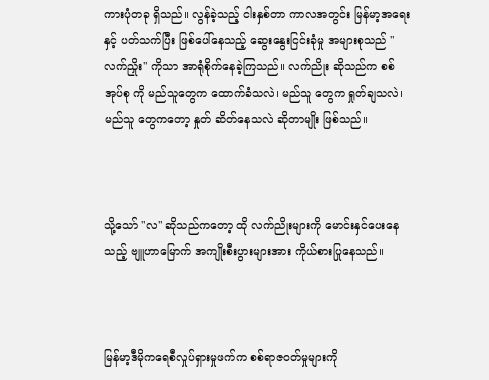ကားပုံတခု ရှိသည်။ လွန်ခဲ့သည့် ငါးနှစ်တာ ကာလအတွင်း မြန်မာ့အရေးနှင့် ပတ်သက်ပြီး ဖြစ်ပေါ်နေသည့် ဆွေးနွေးငြင်းခုံမှု အများစုသည် "လက်ညှိုး" ကိုသာ အာရုံစိုက်နေခဲ့ကြသည်။ လက်ညိုး ဆိုသည်က စစ်အုပ်စု ကို မည်သူတွေက ထောက်ခံသလဲ၊ မည်သူ တွေက ရှုတ်ချသလဲ၊ မည်သူ တွေကတော့ နှုတ် ဆိတ်နေသလဲ ဆိုတာမျိုး ဖြစ်သည်။



သို့သော် "လ" ဆိုသည်ကတော့ ထို လက်ညိုးများကို မောင်းနှင်ပေးနေသည့် ဗျူဟာမြောက် အကျိုးစီးပွားများအား ကိုယ်စားပြုနေသည်။



မြန်မာ့ဒီမိုကရေစီလှုပ်ရှားမှုဖက်က စစ်ရာဇဝတ်မှုများကို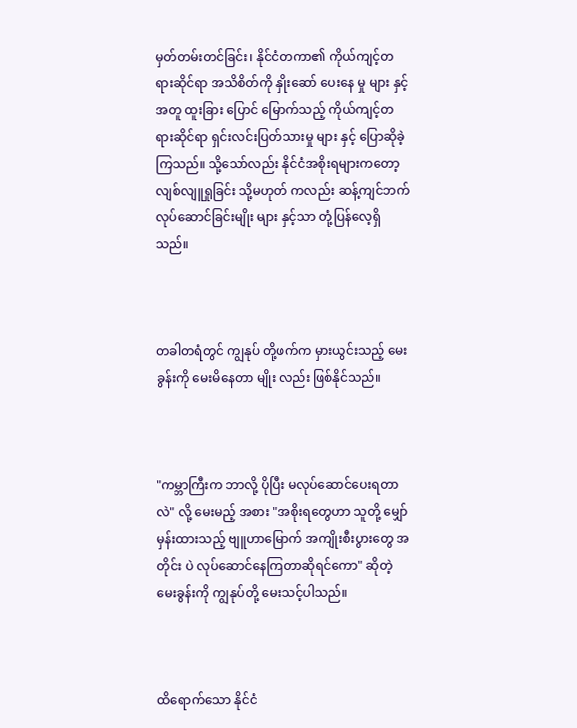မှတ်တမ်းတင်ခြင်း၊ နိုင်ငံတကာ၏ ကိုယ်ကျင့်တရားဆိုင်ရာ အသိစိတ်ကို နှိုးဆော်‌ ပေးနေ မှု များ နှင့် အတူ ထူးခြား ပြောင် မြောက်သည့် ကိုယ်ကျင့်တရားဆိုင်ရာ ရှင်းလင်းပြတ်သားမှု များ နှင့် ပြောဆိုခဲ့ကြသည်။ သို့သော်လည်း နိုင်ငံအစိုးရများကတော့ လျစ်လျူရှုခြင်း သို့မဟုတ် ကလည်း ဆန့်ကျင်ဘက် လုပ်ဆောင်ခြင်းမျိုး များ နှင့်သာ တုံ့ပြန်လေ့ရှိသည်။



တခါတရံတွင် ကျွနုပ် တို့ဖက်က မှားယွင်းသည့် မေးခွန်းကို မေးမိနေတာ မျိုး လည်း ဖြစ်နိုင်သည်။



"ကမ္ဘာကြီးက ဘာလို့ ပိုပြီး မလုပ်ဆောင်ပေးရတာလဲ" လို့ မေးမည့် အစား "အစိုးရတွေဟာ သူတို့ မျှော်မှန်းထားသည့် ဗျူဟာမြောက် အကျိုးစီးပွားတွေ အတိုင်း ပဲ လုပ်ဆောင်နေကြတာဆိုရင်ကော" ဆိုတဲ့ မေးခွန်းကို ကျွနုပ်တို့ မေးသင့်ပါသည်။



ထိရောက်သော နိုင်ငံ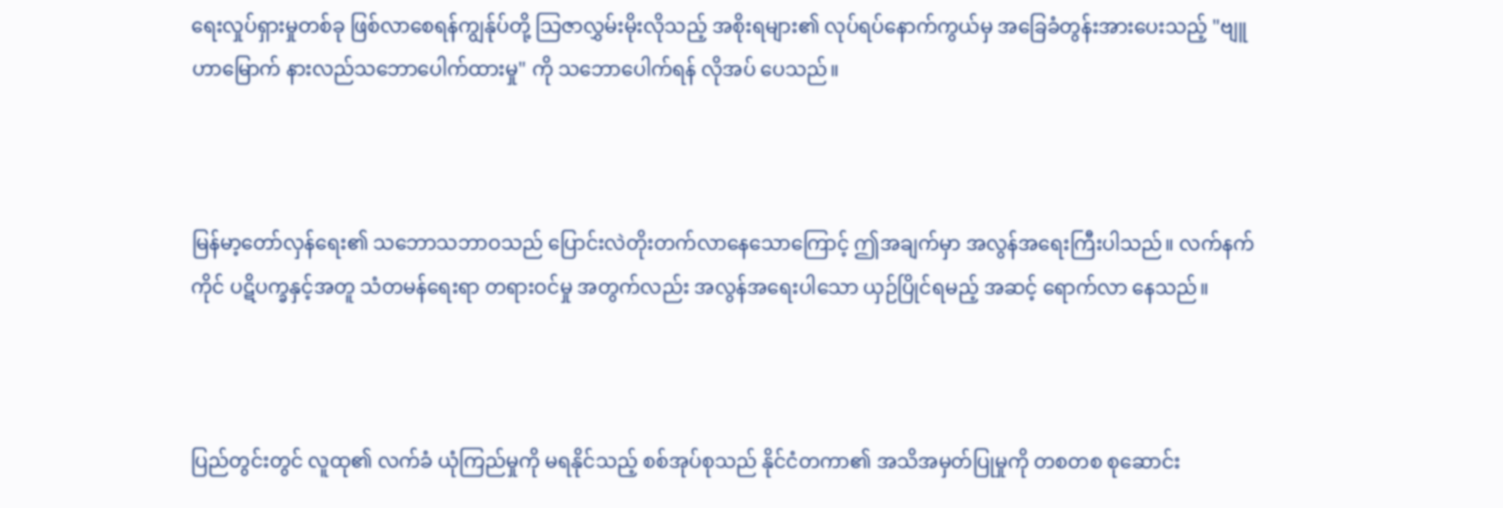ရေးလှုပ်ရှားမှုတစ်ခု ဖြစ်လာစေရန်ကျွန်ုပ်တို့ သြဇာလွှမ်းမိုးလိုသည့် အစိုးရများ၏ လုပ်ရပ်နောက်ကွယ်မှ အခြေခံတွန်းအားပေးသည့် "ဗျူဟာမြောက် နားလည်သဘောပေါက်ထားမှု" ကို သဘောပေါက်ရန် လိုအပ် ပေသည်။



မြန်မာ့တော်လှန်ရေး၏ သဘောသဘာဝသည် ပြောင်းလဲတိုးတက်လာနေသောကြောင့် ဤအချက်မှာ အလွန်အရေးကြီးပါသည်။ လက်နက်ကိုင် ပဋိပက္ခနှင့်အတူ သံတမန်ရေးရာ တရားဝင်မှု အတွက်လည်း အလွန်အရေးပါသော ယှဉ်ပြိုင်ရမည့် အဆင့်‌ ရောက်လာ နေသည်။



ပြည်တွင်းတွင် လူထု၏ လက်ခံ ယုံကြည်မှုကို မရနိုင်သည့် စစ်အုပ်စုသည် နိုင်ငံတကာ၏ အသိအမှတ်ပြုမှုကို တစတစ စုဆောင်း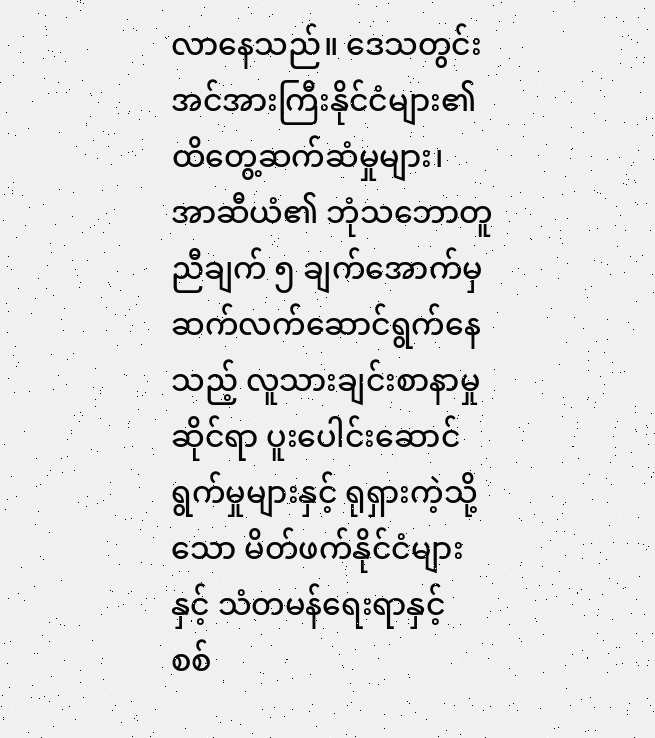လာနေသည်။ ဒေသတွင်း အင်အားကြီးနိုင်ငံများ၏ ထိတွေ့ဆက်ဆံမှုများ၊ အာဆီယံ၏ ဘုံသဘောတူညီချက် ၅ ချက်အောက်မှ ဆက်လက်ဆောင်ရွက်နေသည့် လူသားချင်းစာနာမှုဆိုင်ရာ ပူးပေါင်းဆောင်ရွက်မှုများနှင့် ရုရှားကဲ့သို့သော မိတ်ဖက်နိုင်ငံများနှင့် သံတမန်ရေးရာနှင့် စစ်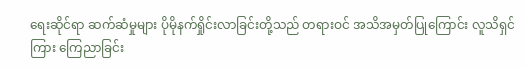ရေးဆိုင်ရာ ဆက်ဆံမှုများ ပိုမိုနက်ရှိုင်းလာခြင်းတို့သည် တရားဝင် အသိအမှတ်ပြုကြောင်း လူသိရှင်ကြား ကြေညာခြင်း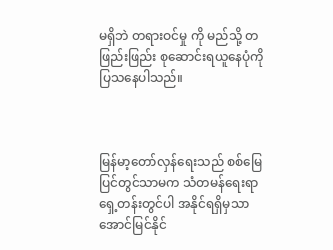မရှိဘဲ တရားဝင်မှု ကို မည်သို့ တဖြည်းဖြည်း စုဆောင်းရယူနေပုံကို ပြသနေပါသည်။



မြန်မာ့တော်လှန်ရေးသည် စစ်မြေပြင်တွင်သာမက သံတမန်ရေးရာ ရှေ့တန်းတွင်ပါ အနိုင်ရရှိမှသာ အောင်မြင်နိုင်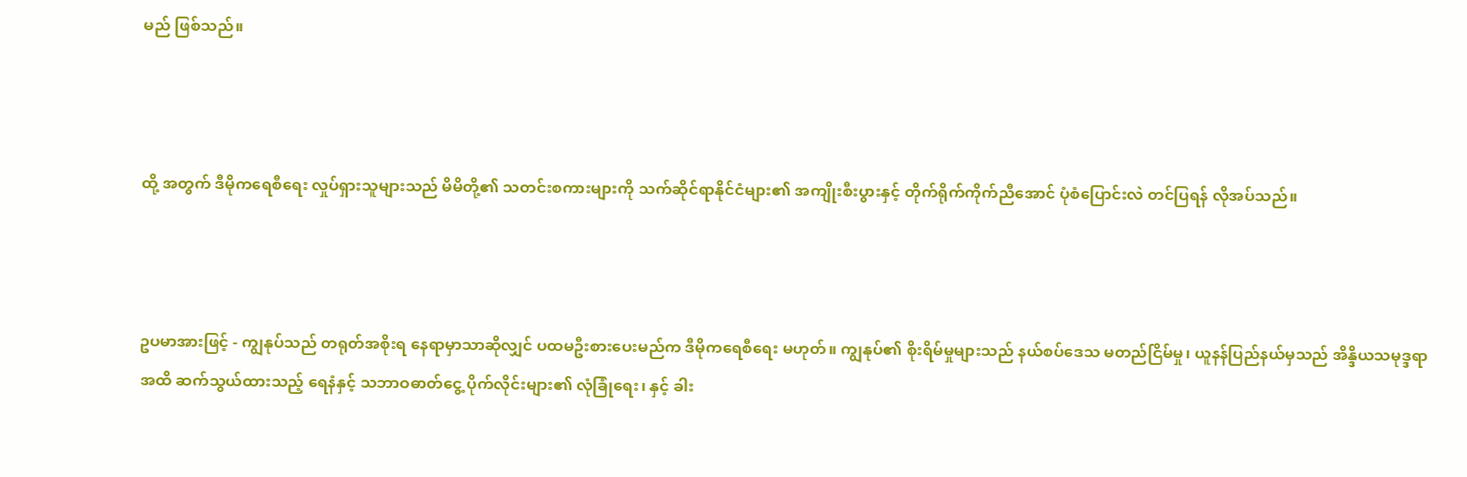မည် ဖြစ်သည်။



ထို့ အတွက် ဒီမိုကရေစီရေး လှုပ်ရှားသူများသည် မိမိတို့၏ သတင်းစကားများကို သက်ဆိုင်ရာနိုင်ငံများ၏ အကျိုးစီးပွားနှင့် တိုက်ရိုက်ကိုက်ညီအောင် ပုံစံပြောင်းလဲ တင်ပြရန် လိုအပ်သည်။



ဥပမာအားဖြင့် - ကျွနုပ်သည် တရုတ်အစိုးရ နေရာမှာသာဆိုလျှင် ပထမဦးစားပေးမည်က ဒီမိုကရေစီရေး မဟုတ်။ ကျွနုပ်၏ စိုးရိမ်မှုများသည် နယ်စပ်ဒေသ မတည်ငြိမ်မှု၊ ယူနန်ပြည်နယ်မှသည် အိန္ဒိယသမုဒ္ဒရာအထိ ဆက်သွယ်ထားသည့် ရေနံနှင့် သဘာဝဓာတ်ငွေ့ ပိုက်လိုင်းများ၏ လုံခြုံရေး၊ နှင့် ခါး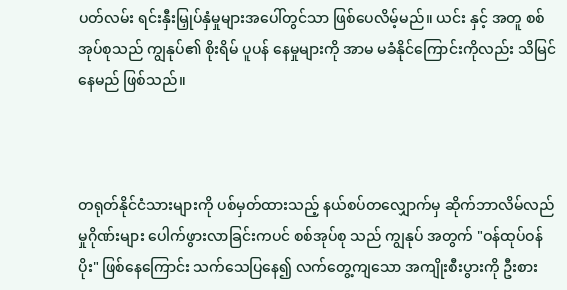ပတ်လမ်း ရင်းနှီးမြှုပ်နှံမှုများအပေါ်တွင်သာ ဖြစ်ပေလိမ့်မည်။ ယင်း နှင့် အတူ စစ်အုပ်စုသည် ကျွနုပ်၏ စိုးရိမ် ပူပန် နေမှုများကို အာမ မခံနိုင်ကြောင်းကိုလည်း သိမြင်နေမည် ဖြစ်သည်။



တရုတ်နိုင်ငံသားများကို ပစ်မှတ်ထားသည့် နယ်စပ်တလျှောက်မှ ဆိုက်ဘာလိမ်လည်မှုဂိုဏ်းများ ပေါက်ဖွားလာခြင်းကပင် စစ်အုပ်စု သည် ကျွနုပ် အတွက် "ဝန်ထုပ်ဝန်ပိုး" ဖြစ်နေကြောင်း သက်သေပြနေ၍ လက်တွေ့ကျသော အကျိုးစီးပွားကို ဦးစား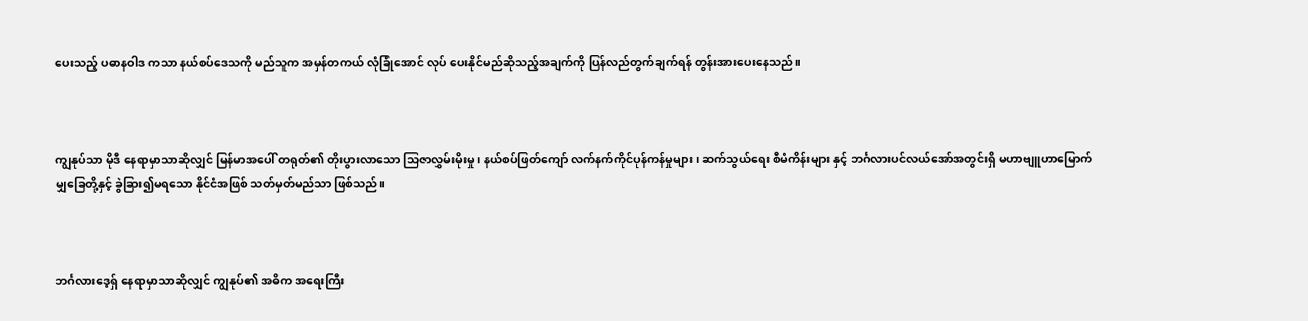ပေးသည့် ပဓာနဝါဒ ကသာ နယ်စပ်ဒေသကို မည်သူက အမှန်တကယ် လုံခြုံအောင် လုပ် ပေးနိုင်မည်ဆိုသည့်အချက်ကို ပြန်လည်တွက်ချက်ရန် တွန်းအားပေးနေသည်။



ကျွနုပ်သာ မိုဒီ နေရာမှာသာဆိုလျှင် မြန်မာအပေါ် တရုတ်၏ တိုးပွားလာသော သြဇာလွှမ်းမိုးမှု၊ နယ်စပ်ဖြတ်ကျော် လက်နက်ကိုင်ပုန်ကန်မှုများ၊ ဆက်သွယ်ရေး စီမံကိန်းများ နှင့် ဘင်္ဂလားပင်လယ်အော်အတွင်းရှိ မဟာဗျူဟာမြောက် မျှခြေတို့နှင့် ခွဲခြား၍မရသော နိုင်ငံအဖြစ် သတ်မှတ်မည်သာ ဖြစ်သည်။



ဘင်္ဂလားဒေ့ရှ် နေရာမှာသာဆိုလျှင် ကျွနုပ်၏ အဓိက အရေးကြီး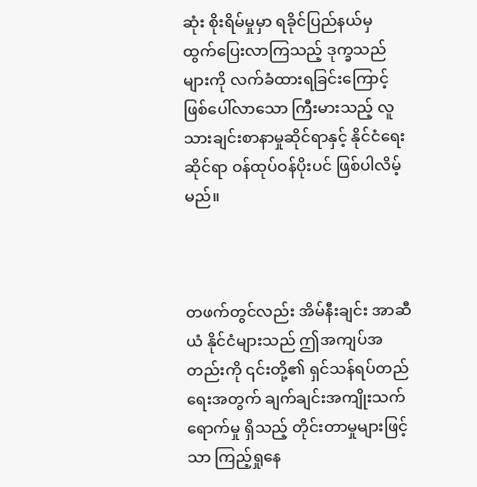ဆုံး စိုးရိမ်မှုမှာ ရခိုင်ပြည်နယ်မှ ထွက်ပြေးလာကြသည့် ဒုက္ခသည်များကို လက်ခံထားရခြင်းကြောင့် ဖြစ်ပေါ်လာသော ကြီးမားသည့် လူသားချင်းစာနာမှုဆိုင်ရာနှင့် နိုင်ငံရေးဆိုင်ရာ ဝန်ထုပ်ဝန်ပိုးပင် ဖြစ်ပါလိမ့်မည်။



တဖက်တွင်လည်း အိမ်နီးချင်း အာဆီယံ နိုင်ငံများသည် ဤအကျပ်အတည်းကို ၎င်းတို့၏ ရှင်သန်ရပ်တည်ရေးအတွက် ချက်ချင်းအကျိုးသက်ရောက်မှု ရှိသည့် တိုင်းတာမှုများဖြင့်သာ ကြည့်ရှုနေ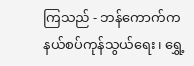ကြသည် - ဘန်ကောက်က နယ်စပ်ကုန်သွယ်ရေး၊ ရွှေ့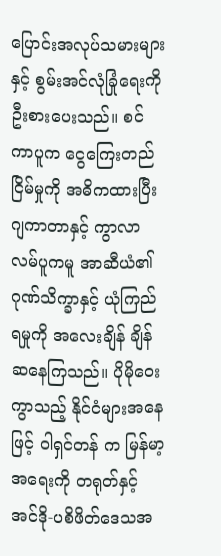ပြောင်းအလုပ်သမားများနှင့် စွမ်းအင်လုံခြုံရေးကို ဦးစားပေးသည်။ စင်ကာပူက ငွေကြေးတည်ငြိမ်မှုကို အဓိကထားပြီး ဂျကာတာနှင့် ကွာလာလမ်ပူကမူ အာဆီယံ၏ ဂုဏ်သိက္ခာနှင့် ယုံကြည်ရမှုကို အလေးချိန် ချိန်ဆနေကြသည်။ ပိုမိုဝေးကွာသည့် နိုင်ငံများအနေဖြင့် ဝါရှင်တန် က မြန်မာ့အရေးကို တရုတ်နှင့် အင်ဒို-ပစိဖိတ်ဒေသအ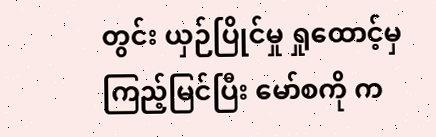တွင်း ယှဉ်ပြိုင်မှု ရှုထောင့်မှ ကြည့်မြင်ပြီး မော်စကို က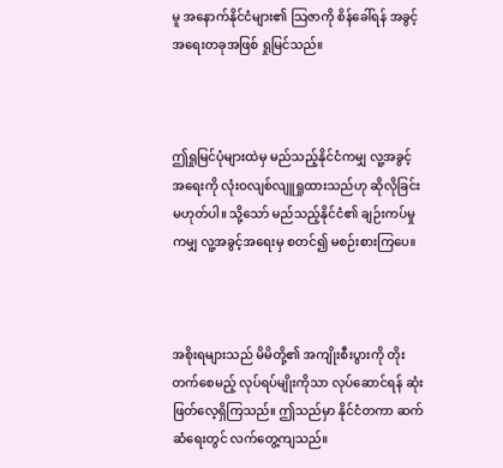မူ အနောက်နိုင်ငံများ၏ သြဇာကို စိန်ခေါ်ရန် အခွင့်အရေးတခုအဖြစ် ရှုမြင်သည်။



ဤရှုမြင်ပုံများထဲမှ မည်သည့်နိုင်ငံကမျှ လူ့အခွင့်အရေးကို လုံးဝလျစ်လျူရှုထားသည်ဟု ဆိုလိုခြင်းမဟုတ်ပါ။ သို့သော် မည်သည့်နိုင်ငံ၏ ချဉ်းကပ်မှုကမျှ လူ့အခွင့်အရေးမှ စတင်၍ မစဉ်းစားကြပေ။



အစိုးရများသည် မိမိတို့၏ အကျိုးစီးပွားကို တိုးတက်စေမည့် လုပ်ရပ်မျိုးကိုသာ လုပ်ဆောင်ရန် ဆုံးဖြတ်လေ့ရှိကြသည်။ ဤသည်မှာ နိုင်ငံတကာ ဆက်ဆံရေးတွင် လက်တွေ့ကျသည်။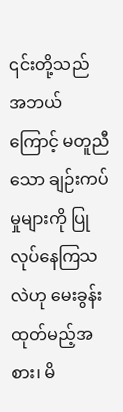၎င်းတို့သည် အဘယ်ကြောင့် မတူညီသော ချဉ်းကပ်မှုများကို ပြုလုပ်နေကြသလဲဟု မေးခွန်းထုတ်မည့်အစား၊ မိ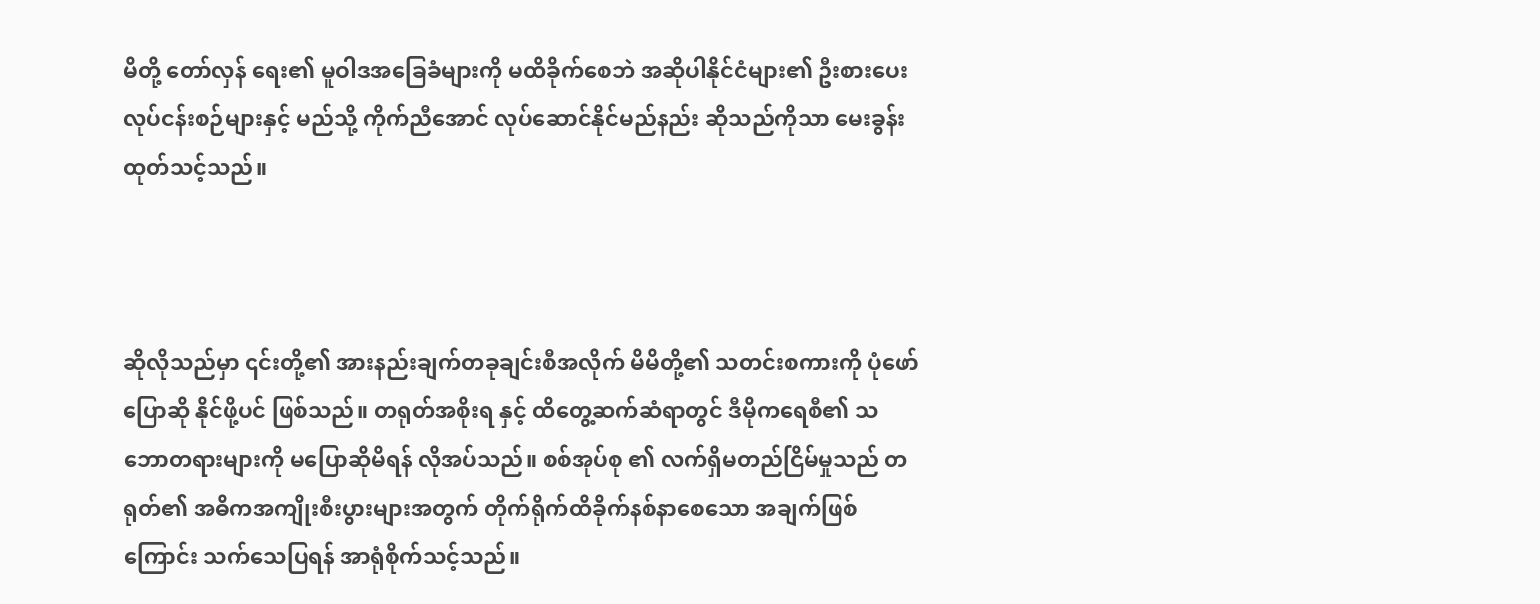မိတို့ တော်လှန် ရေး၏ မူဝါဒအခြေခံများကို မထိခိုက်စေဘဲ အဆိုပါနိုင်ငံများ၏ ဦးစားပေး လုပ်ငန်းစဉ်များနှင့် မည်သို့ ကိုက်ညီအောင် လုပ်ဆောင်နိုင်မည်နည်း ဆိုသည်ကိုသာ မေးခွန်းထုတ်သင့်သည်။



ဆိုလိုသည်မှာ ၎င်းတို့၏ အားနည်းချက်တခုချင်းစီအလိုက် မိမိတို့၏ သတင်းစကားကို ပုံဖော်ပြောဆို နိုင်ဖို့ပင် ဖြစ်သည်။ တရုတ်အစိုးရ နှင့် ထိတွေ့ဆက်ဆံရာတွင် ဒီမိုကရေစီ၏ သဘောတရားများကို မပြောဆိုမိရန် လိုအပ်သည်။ စစ်အုပ်စု ၏ လက်ရှိမတည်ငြိမ်မှုသည် တရုတ်၏ အဓိကအကျိုးစီးပွားများအတွက် တိုက်ရိုက်ထိခိုက်နစ်နာစေသော အချက်ဖြစ်ကြောင်း သက်သေပြရန် အာရုံစိုက်သင့်သည်။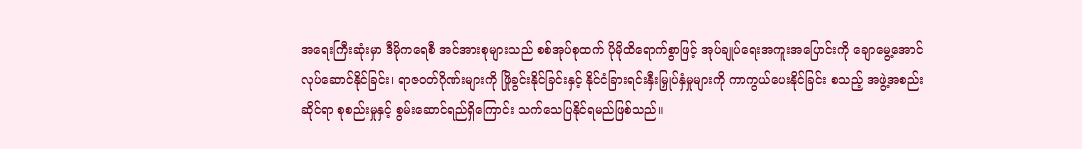အရေးကြီးဆုံးမှာ ဒီမိုကရေစီ အင်အားစုများသည် စစ်အုပ်စုထက် ပိုမိုထိရောက်စွာဖြင့် အုပ်ချုပ်ရေးအကူးအပြောင်းကို ချောမွေ့အောင် လုပ်ဆောင်နိုင်ခြင်း၊ ရာဇဝတ်ဂိုဏ်းများကို ဖြိုခွင်းနိုင်ခြင်းနှင့် နိုင်ငံခြားရင်းနှီးမြှုပ်နှံမှုများကို ကာကွယ်ပေးနိုင်ခြင်း စသည့် အဖွဲ့အစည်းဆိုင်ရာ စုစည်းမှုနှင့် စွမ်းဆောင်ရည်ရှိကြောင်း သက်သေပြနိုင်ရမည်ဖြစ်သည်။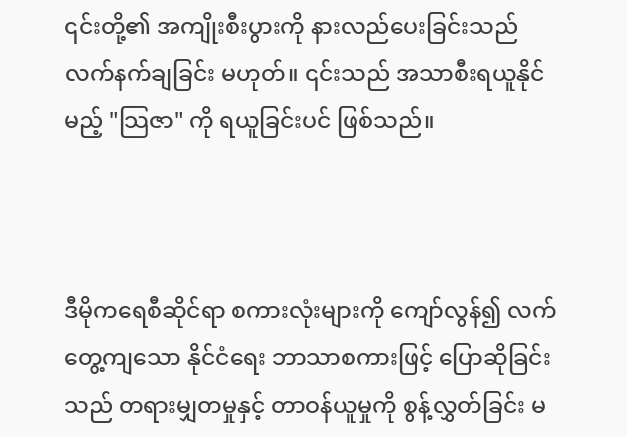၎င်းတို့၏ အကျိုးစီးပွားကို နားလည်ပေးခြင်းသည် လက်နက်ချခြင်း မဟုတ်။ ၎င်းသည် အသာစီးရယူနိုင်မည့် "သြဇာ" ကို ရယူခြင်းပင် ဖြစ်သည်။



ဒီမိုကရေစီဆိုင်ရာ စကားလုံးများကို ကျော်လွန်၍ လက်တွေ့ကျသော နိုင်ငံရေး ဘာသာစကားဖြင့် ပြောဆိုခြင်းသည် တရားမျှတမှုနှင့် တာဝန်ယူမှုကို စွန့်လွှတ်ခြင်း မ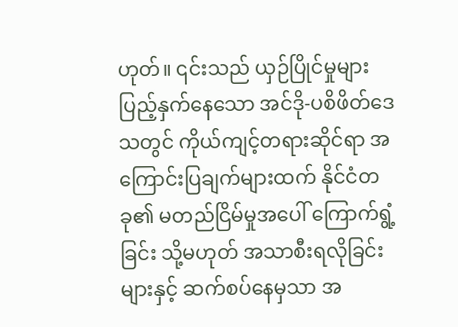ဟုတ်။ ၎င်းသည် ယှဉ်ပြိုင်မှုများ ပြည့်နှက်နေသော အင်ဒို-ပစိဖိတ်ဒေသတွင် ကိုယ်ကျင့်တရားဆိုင်ရာ အကြောင်းပြချက်များထက် နိုင်ငံတခု၏ မတည်ငြိမ်မှုအပေါ် ကြောက်ရွံ့ခြင်း သို့မဟုတ် အသာစီးရလိုခြင်းများနှင့် ဆက်စပ်နေမှသာ အ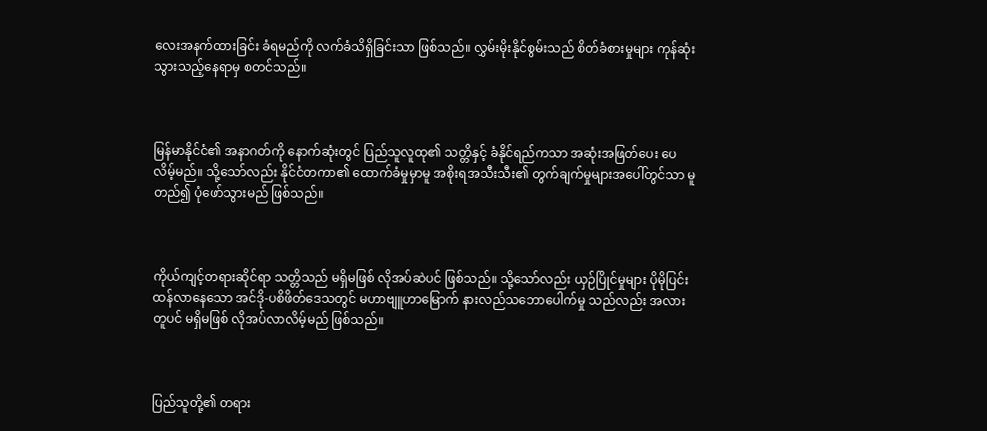လေးအနက်ထားခြင်း ခံရမည်ကို လက်ခံသိရှိခြင်းသာ ဖြစ်သည်။ လွှမ်းမိုးနိုင်စွမ်းသည် စိတ်ခံစားမှုများ ကုန်ဆုံးသွားသည့်နေရာမှ စတင်သည်။



မြန်မာနိုင်ငံ၏ အနာဂတ်ကို နောက်ဆုံးတွင် ပြည်သူလူထု၏ သတ္တိနှင့် ခံနိုင်ရည်ကသာ အဆုံးအဖြတ်ပေး ပေလိမ့်မည်။ သို့သော်လည်း နိုင်ငံတကာ၏ ထောက်ခံမှုမှာမူ အစိုးရအသီးသီး၏ တွက်ချက်မှုများအပေါ်တွင်သာ မူတည်၍ ပုံဖော်သွားမည် ဖြစ်သည်။



ကိုယ်ကျင့်တရားဆိုင်ရာ သတ္တိသည် မရှိမဖြစ် လိုအပ်ဆဲပင် ဖြစ်သည်။ သို့သော်လည်း ယှဉ်ပြိုင်မှုများ ပိုမိုပြင်းထန်လာနေသော အင်ဒို-ပစိဖိတ်ဒေသတွင် မဟာဗျူဟာမြောက် နားလည်သဘောပေါက်မှု သည်လည်း အလားတူပင် မရှိမဖြစ် လိုအပ်လာလိမ့်မည် ဖြစ်သည်။



ပြည်သူတို့၏ တရား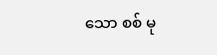သော စစ် မု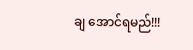ချ အောင်ရမည်!!!